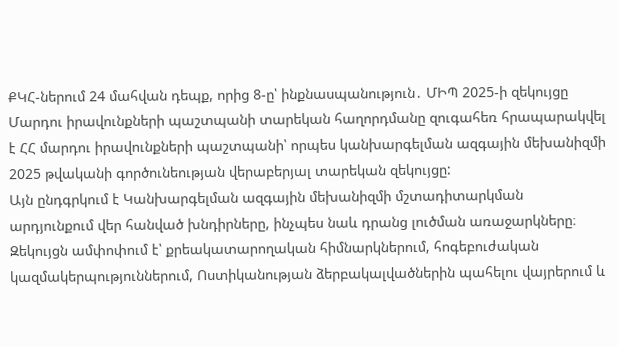ՔԿՀ-ներում 24 մահվան դեպք, որից 8-ը՝ ինքնասպանություն․ ՄԻՊ 2025-ի զեկույցը
Մարդու իրավունքների պաշտպանի տարեկան հաղորդմանը զուգահեռ հրապարակվել է ՀՀ մարդու իրավունքների պաշտպանի՝ որպես կանխարգելման ազգային մեխանիզմի 2025 թվականի գործունեության վերաբերյալ տարեկան զեկույցը:
Այն ընդգրկում է Կանխարգելման ազգային մեխանիզմի մշտադիտարկման արդյունքում վեր հանված խնդիրները, ինչպես նաև դրանց լուծման առաջարկները։
Զեկույցն ամփոփում է՝ քրեակատարողական հիմնարկներում, հոգեբուժական կազմակերպություններում, Ոստիկանության ձերբակալվածներին պահելու վայրերում և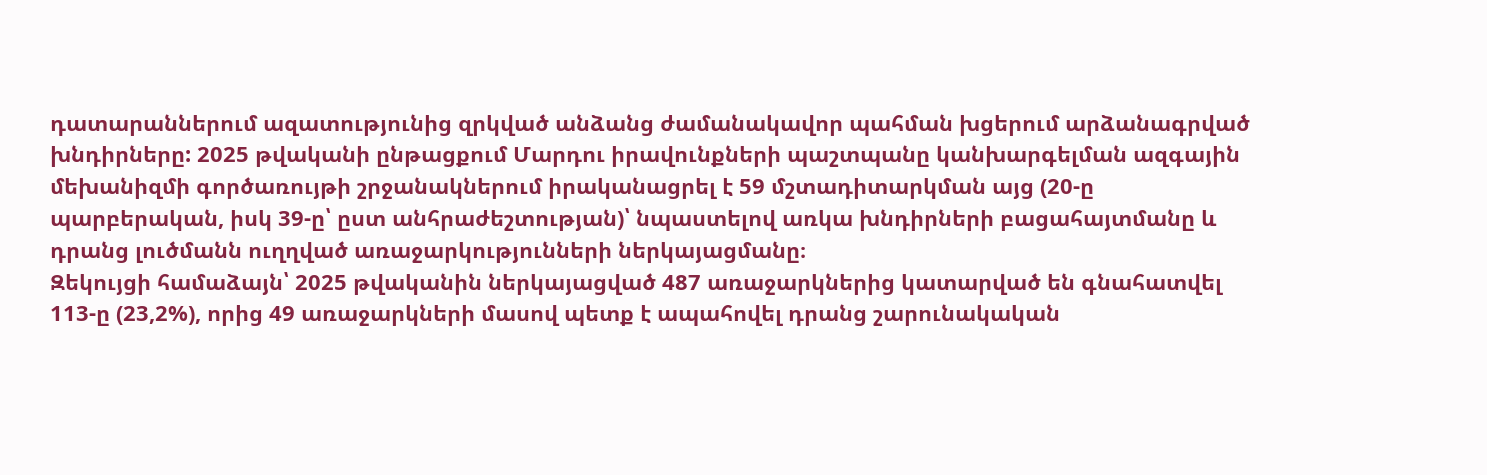դատարաններում ազատությունից զրկված անձանց ժամանակավոր պահման խցերում արձանագրված խնդիրները: 2025 թվականի ընթացքում Մարդու իրավունքների պաշտպանը կանխարգելման ազգային մեխանիզմի գործառույթի շրջանակներում իրականացրել է 59 մշտադիտարկման այց (20-ը պարբերական, իսկ 39-ը՝ ըստ անհրաժեշտության)՝ նպաստելով առկա խնդիրների բացահայտմանը և դրանց լուծմանն ուղղված առաջարկությունների ներկայացմանը։
Զեկույցի համաձայն՝ 2025 թվականին ներկայացված 487 առաջարկներից կատարված են գնահատվել 113-ը (23,2%), որից 49 առաջարկների մասով պետք է ապահովել դրանց շարունակական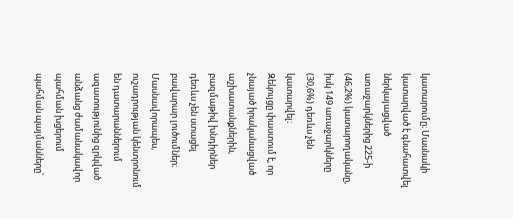կատարումը։ Մասնակի կատարված է գնահատվել ներկայացված առաջարկներից 225-ի (46,2%) կատարողականը, իսկ 149 առաջարկները (30,6%) դեռևս չեն կատարվել։
Զեկույցը փաստում է, որ չնայած իրականացված աշխատանքներին, բազմաթիվ խնդիրներ դեռևս չեն ստացել բավարար լուծումներ։ Մասնավորապես, ուշադրության կենտրոնում են դատարաններում ազատությունից զրկված անձանց ժամանակավոր պահման խցերում պահման պայմանները՝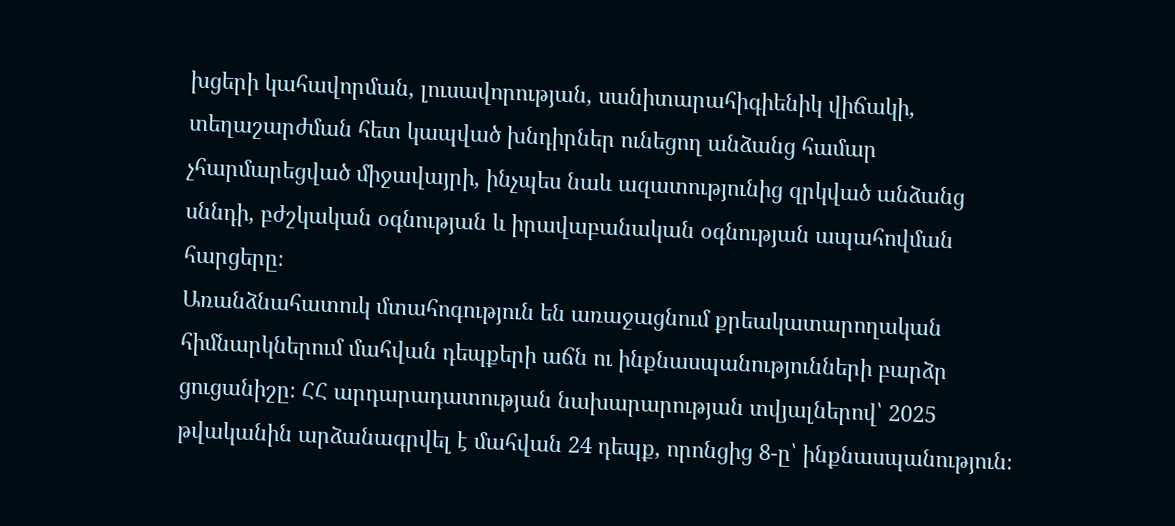խցերի կահավորման, լուսավորության, սանիտարահիգիենիկ վիճակի, տեղաշարժման հետ կապված խնդիրներ ունեցող անձանց համար չհարմարեցված միջավայրի, ինչպես նաև ազատությունից զրկված անձանց սննդի, բժշկական օգնության և իրավաբանական օգնության ապահովման հարցերը։
Առանձնահատուկ մտահոգություն են առաջացնում քրեակատարողական հիմնարկներում մահվան դեպքերի աճն ու ինքնասպանությունների բարձր ցուցանիշը։ ՀՀ արդարադատության նախարարության տվյալներով՝ 2025 թվականին արձանագրվել է մահվան 24 դեպք, որոնցից 8-ը՝ ինքնասպանություն։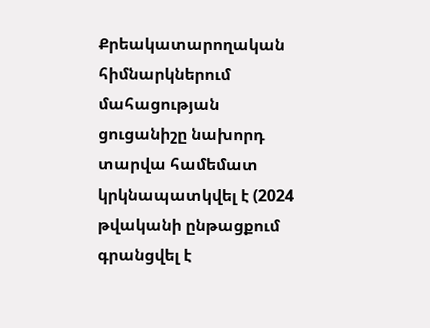Քրեակատարողական հիմնարկներում մահացության ցուցանիշը նախորդ տարվա համեմատ կրկնապատկվել է (2024 թվականի ընթացքում գրանցվել է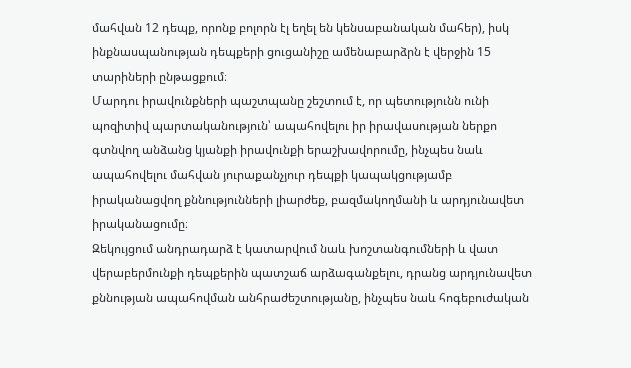մահվան 12 դեպք, որոնք բոլորն էլ եղել են կենսաբանական մահեր), իսկ ինքնասպանության դեպքերի ցուցանիշը ամենաբարձրն է վերջին 15 տարիների ընթացքում։
Մարդու իրավունքների պաշտպանը շեշտում է, որ պետությունն ունի պոզիտիվ պարտականություն՝ ապահովելու իր իրավասության ներքո գտնվող անձանց կյանքի իրավունքի երաշխավորումը, ինչպես նաև ապահովելու մահվան յուրաքանչյուր դեպքի կապակցությամբ իրականացվող քննությունների լիարժեք, բազմակողմանի և արդյունավետ իրականացումը։
Զեկույցում անդրադարձ է կատարվում նաև խոշտանգումների և վատ վերաբերմունքի դեպքերին պատշաճ արձագանքելու, դրանց արդյունավետ քննության ապահովման անհրաժեշտությանը, ինչպես նաև հոգեբուժական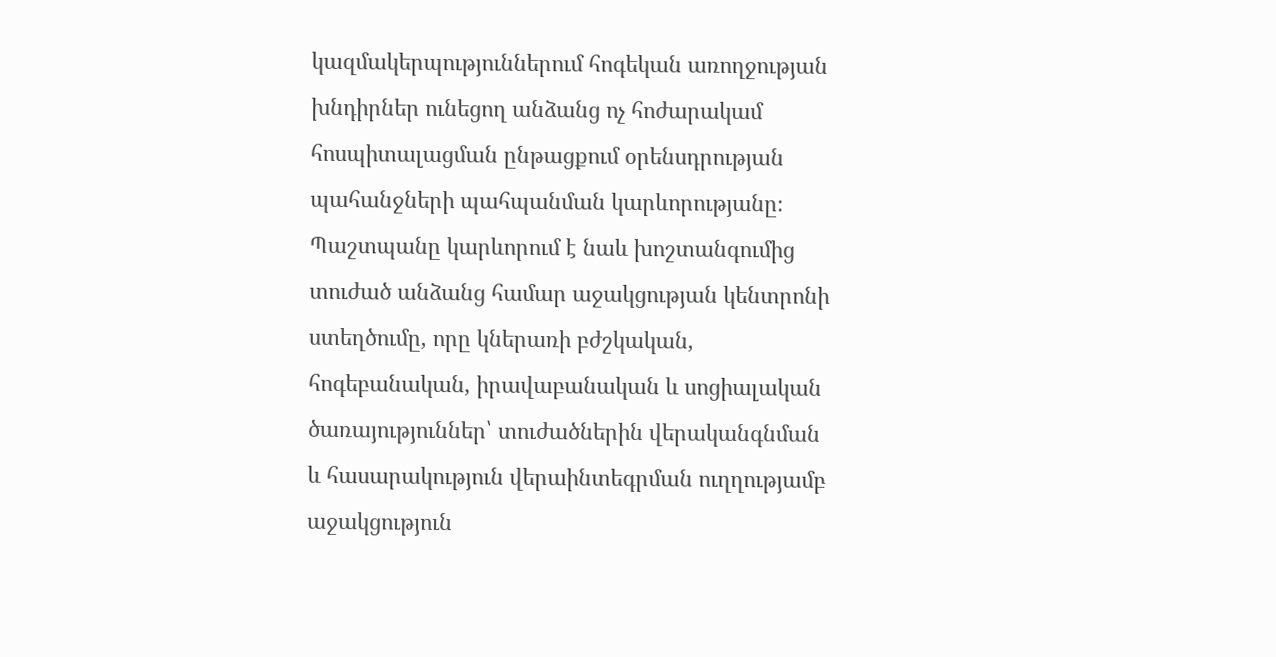կազմակերպություններում հոգեկան առողջության խնդիրներ ունեցող անձանց ոչ հոժարակամ հոսպիտալացման ընթացքում օրենսդրության պահանջների պահպանման կարևորությանը։
Պաշտպանը կարևորում է նաև խոշտանգումից տուժած անձանց համար աջակցության կենտրոնի ստեղծումը, որը կներառի բժշկական, հոգեբանական, իրավաբանական և սոցիալական ծառայություններ՝ տուժածներին վերականգնման և հասարակություն վերաինտեգրման ուղղությամբ աջակցություն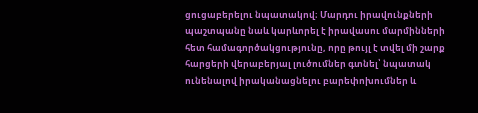ցուցաբերելու նպատակով։ Մարդու իրավունքների պաշտպանը նաև կարևորել է իրավասու մարմինների հետ համագործակցությունը, որը թույլ է տվել մի շարք հարցերի վերաբերյալ լուծումներ գտնել՝ նպատակ ունենալով իրականացնելու բարեփոխումներ և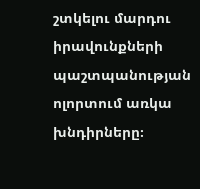շտկելու մարդու իրավունքների պաշտպանության ոլորտում առկա խնդիրները։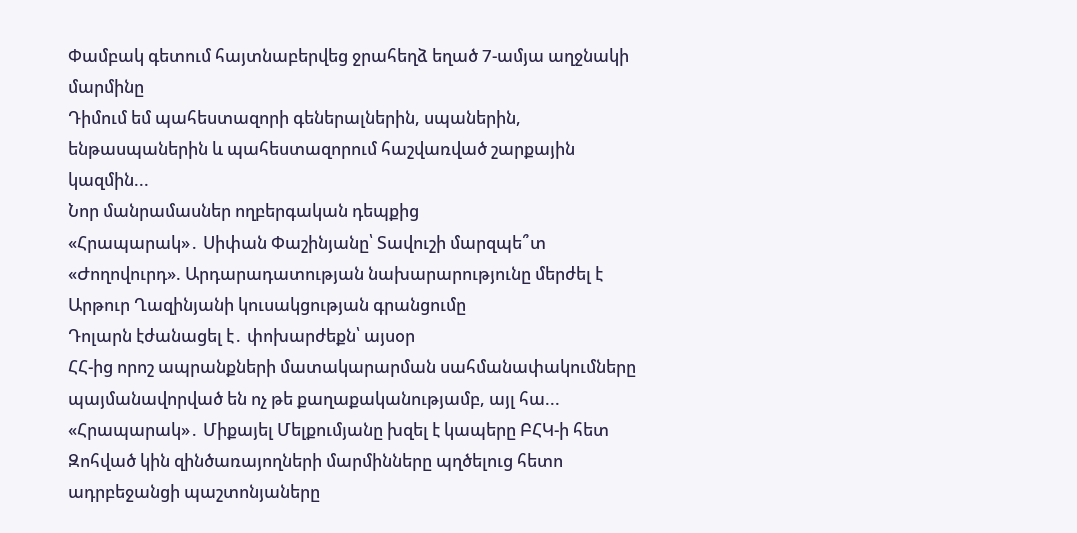Փամբակ գետում հայտնաբերվեց ջրահեղձ եղած 7-ամյա աղջնակի մարմինը
Դիմում եմ պահեստազորի գեներալներին, սպաներին, ենթասպաներին և պահեստազորում հաշվառված շարքային կազմին...
Նոր մանրամասներ ողբերգական դեպքից
«Հրապարակ»․ Սիփան Փաշինյանը՝ Տավուշի մարզպե՞տ
«Ժողովուրդ». Արդարադատության նախարարությունը մերժել է Արթուր Ղազինյանի կուսակցության գրանցումը
Դոլարն էժանացել է․ փոխարժեքն՝ այսօր
ՀՀ-ից որոշ ապրանքների մատակարարման սահմանափակումները պայմանավորված են ոչ թե քաղաքականությամբ, այլ հա...
«Հրապարակ»․ Միքայել Մելքումյանը խզել է կապերը ԲՀԿ-ի հետ
Զոհված կին զինծառայողների մարմինները պղծելուց հետո ադրբեջանցի պաշտոնյաները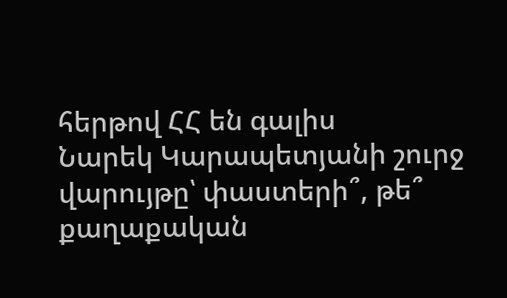հերթով ՀՀ են գալիս
Նարեկ Կարապետյանի շուրջ վարույթը՝ փաստերի՞, թե՞ քաղաքական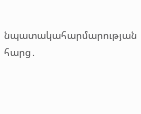նպատակահարմարության հարց․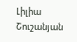Լիլիա Շուշանյան